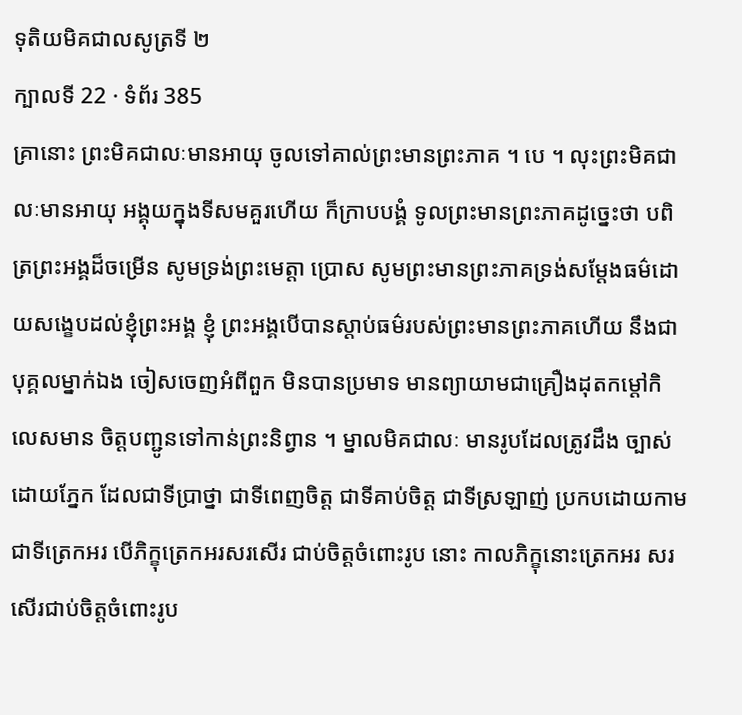ទុតិយមិគជាលសូត្រទី ២
ក្បាលទី 22 · ទំព័រ 385
គ្រានោះ ព្រះមិគជាលៈមានអាយុ ចូលទៅគាល់ព្រះមានព្រះភាគ ។ បេ ។ លុះព្រះមិគជាលៈមានអាយុ អង្គុយក្នុងទីសមគួរហើយ ក៏ក្រាបបង្គំ ទូលព្រះមានព្រះភាគដូច្នេះថា បពិត្រព្រះអង្គដ៏ចម្រើន សូមទ្រង់ព្រះមេត្តា ប្រោស សូមព្រះមានព្រះភាគទ្រង់សម្តែងធម៌ដោយសង្ខេបដល់ខ្ញុំព្រះអង្គ ខ្ញុំ ព្រះអង្គបើបានស្តាប់ធម៌របស់ព្រះមានព្រះភាគហើយ នឹងជាបុគ្គលម្នាក់ឯង ចៀសចេញអំពីពួក មិនបានប្រមាទ មានព្យាយាមជាគ្រឿងដុតកម្តៅកិលេសមាន ចិត្តបញ្ជូនទៅកាន់ព្រះនិព្វាន ។ ម្នាលមិគជាលៈ មានរូបដែលត្រូវដឹង ច្បាស់ដោយភ្នែក ដែលជាទីប្រាថ្នា ជាទីពេញចិត្ត ជាទីគាប់ចិត្ត ជាទីស្រឡាញ់ ប្រកបដោយកាម ជាទីត្រេកអរ បើភិក្ខុត្រេកអរសរសើរ ជាប់ចិត្តចំពោះរូប នោះ កាលភិក្ខុនោះត្រេកអរ សរសើរជាប់ចិត្តចំពោះរូប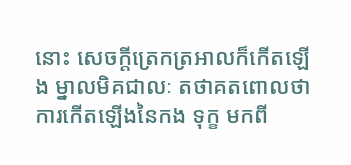នោះ សេចក្តីត្រេកត្រអាលក៏កើតឡើង ម្នាលមិគជាលៈ តថាគតពោលថា ការកើតឡើងនៃកង ទុក្ខ មកពី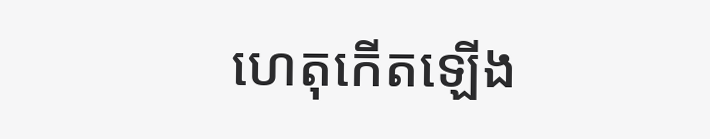ហេតុកើតឡើង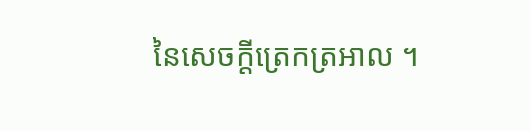នៃសេចក្តីត្រេកត្រអាល ។